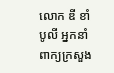លោក ឌី ខាំបូលី អ្នកនាំពាក្យក្រសួង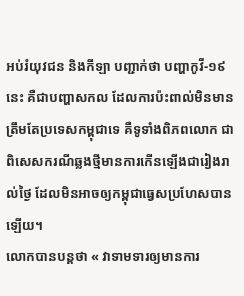អប់រំយុវជន និងកីឡា បញ្ជាក់ថា បញ្ហាកូវី-១៩នេះ គឺជាបញ្ហាសកល ដែលការប៉ះពាល់មិនមានត្រឹមតែប្រទេសកម្ពុជាទេ គឺទូទាំងពិភពលោក ជាពិសេសករណីឆ្លងថ្មីមានការកើនឡើងជារៀងរាល់ថ្ងៃ ដែលមិនអាចឲ្យកម្ពុជាធ្វេសប្រហែសបានឡើយ។
លោកបានបន្តថា « វាទាមទារឲ្យមានការ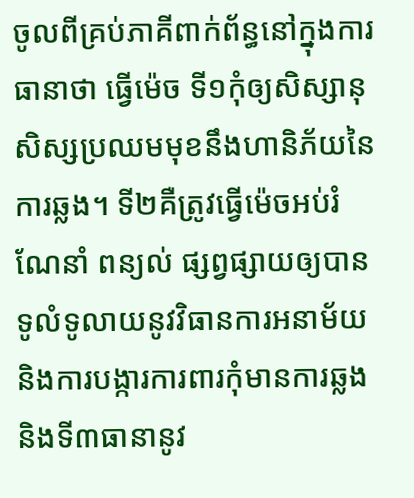ចូលពីគ្រប់ភាគីពាក់ព័ន្ធនៅក្នុងការធានាថា ធ្វើម៉េច ទី១កុំឲ្យសិស្សានុសិស្សប្រឈមមុខនឹងហានិភ័យនៃការឆ្លង។ ទី២គឺត្រូវធ្វើម៉េចអប់រំណែនាំ ពន្យល់ ផ្សព្វផ្សាយឲ្យបានទូលំទូលាយនូវវិធានការអនាម័យ និងការបង្ការការពារកុំមានការឆ្លង និងទី៣ធានានូវ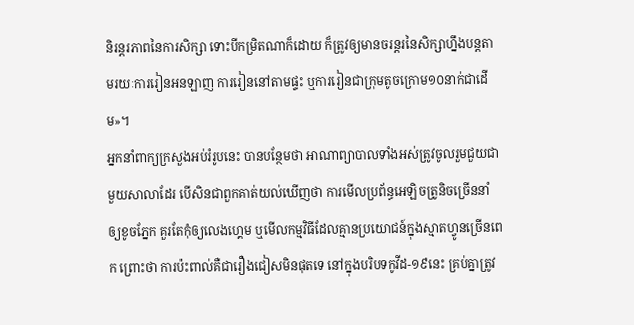និរន្តរភាពនៃការសិក្សា ទោះបីកម្រិតណាក៏ដោយ ក៏ត្រូវឲ្យមានចរន្តរនៃសិក្សាហ្នឹងបន្តតាមរយៈការរៀនអនឡាញ ការរៀននៅតាមផ្ទះ ឬការរៀនជាក្រុមតូចក្រោម១០នាក់ជាដើម»។
អ្នកនាំពាក្យក្រសួងអប់រំរូបនេះ បានបន្ថែមថា អាណាព្យាបាលទាំងអស់ត្រូវចូលរួមជួយជាមួយសាលាដែរ បើសិនជាពួកគាត់យល់ឃើញថា ការមើលប្រព័ន្ធអេឡិចត្រូនិចច្រើននាំឲ្យខូចភ្នែក គួរតែកុំឲ្យលេងហ្គេម ឬមើលកម្មវិធីដែលគ្មានប្រយោជន៍ក្នុងស្មាតហ្វូនច្រើនពេក ព្រោះថា ការប៉ះពាល់គឺជារឿងជៀសមិនផុតទេ នៅក្នុងបរិបទកូវីដ-១៩នេះ គ្រប់គ្នាត្រូវ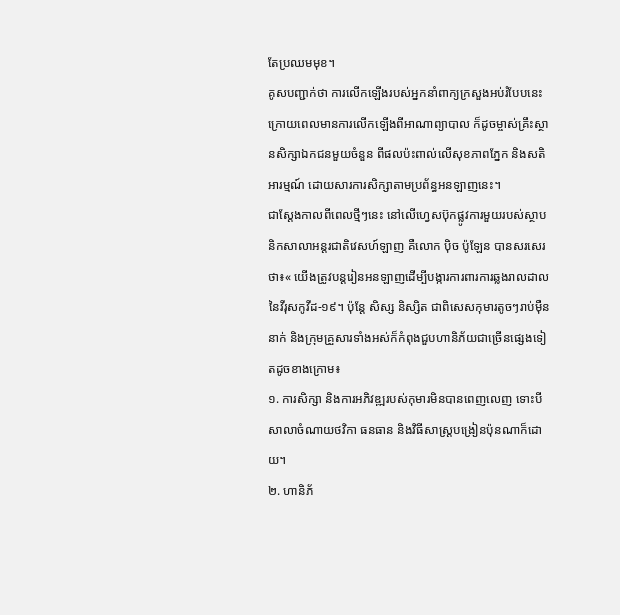តែប្រឈមមុខ។
គូសបញ្ជាក់ថា ការលើកឡើងរបស់អ្នកនាំពាក្យក្រសួងអប់រំបែបនេះ ក្រោយពេលមានការលើកឡើងពីអាណាព្យាបាល ក៏ដូចម្ចាស់គ្រឹះស្ថានសិក្សាឯកជនមួយចំនួន ពីផលប៉ះពាល់លើសុខភាពភ្នែក និងសតិអារម្មណ៍ ដោយសារការសិក្សាតាមប្រព័ន្ធអនឡាញនេះ។
ជាស្តែងកាលពីពេលថ្មីៗនេះ នៅលើហ្វេសប៊ុកផ្លូវការមួយរបស់ស្ថាបនិកសាលាអន្តរជាតិវេសហ៍ឡាញ គឺលោក ប៉ិច ប៉ូឡែន បានសរសេរថា៖« យើងត្រូវបន្តរៀនអនឡាញដើម្បីបង្ការការពារការឆ្លងរាលដាលនៃវីរុសកូវីដ-១៩។ ប៉ុន្តែ សិស្ស និស្សិត ជាពិសេសកុមារតូចៗរាប់ម៉ឺននាក់ និងក្រុមគ្រួសារទាំងអស់ក៏កំពុងជួបហានិភ័យជាច្រើនផ្សេងទៀតដូចខាងក្រោម៖
១. ការសិក្សា និងការអភិវឌ្ឍរបស់កុមារមិនបានពេញលេញ ទោះបីសាលាចំណាយថវិកា ធនធាន និងវិធីសាស្ត្របង្រៀនប៉ុនណាក៏ដោយ។
២. ហានិភ័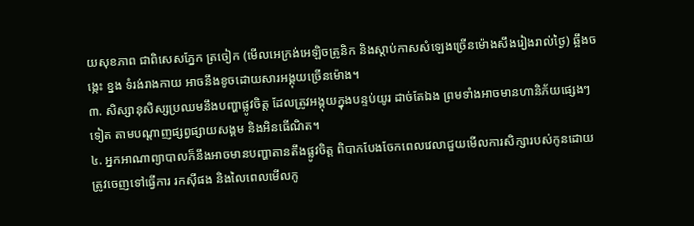យសុខភាព ជាពិសេសភ្នែក ត្រចៀក (មើលអេក្រង់អេឡិចត្រូនិក និងស្តាប់កាសសំឡេងច្រើនម៉ោងសឹងរៀងរាល់ថ្ងៃ) ឆ្អឹងចង្កេះ ខ្នង ទំរង់រាងកាយ អាចនឹងខូចដោយសារអង្គុយច្រើនម៉ោង។
៣. សិស្សានុសិស្សប្រឈមនឹងបញ្ហាផ្លូវចិត្ត ដែលត្រូវអង្គុយក្នុងបន្ទប់យូរ ដាច់តែឯង ព្រមទាំងអាចមានហានិភ័យផ្សេងៗទៀត តាមបណ្តាញផ្សព្វផ្សាយសង្គម និងអិនធើណិត។
៤. អ្នកអាណាព្យាបាលក៏នឹងអាចមានបញ្ហាតានតឹងផ្លូវចិត្ត ពិបាកបែងចែកពេលវេលាជួយមើលការសិក្សារបស់កូនដោយត្រូវចេញទៅធ្វើការ រកស៊ីផង និងលៃពេលមើលកូ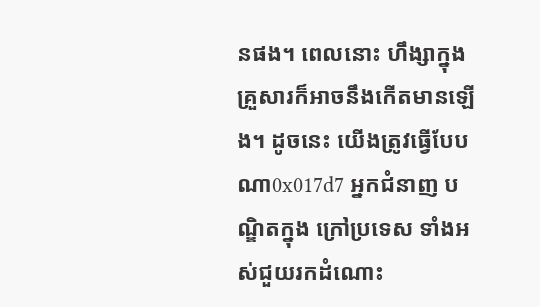នផង។ ពេលនោះ ហឹង្សាក្នុងគ្រួសារក៏អាចនឹងកើតមានឡើង។ ដូចនេះ យើងត្រូវធ្វើបែបណា0x017d7 អ្នកជំនាញ បណ្ឌិតក្នុង ក្រៅប្រទេស ទាំងអស់ជួយរកដំណោះ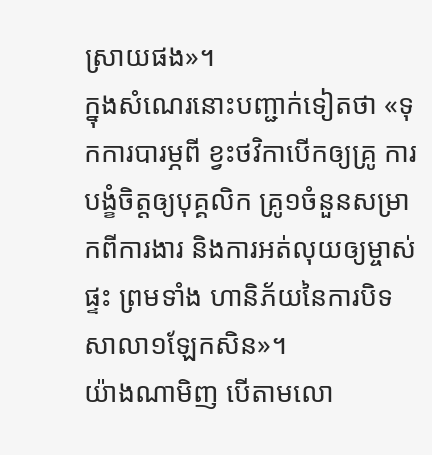ស្រាយផង»។
ក្នុងសំណេរនោះបញ្ជាក់ទៀតថា «ទុកការបារម្ភពី ខ្វះថវិកាបើកឲ្យគ្រូ ការបង្ខំចិត្តឲ្យបុគ្គលិក គ្រូ១ចំនួនសម្រាកពីការងារ និងការអត់លុយឲ្យម្ចាស់ផ្ទះ ព្រមទាំង ហានិភ័យនៃការបិទសាលា១ឡែកសិន»។
យ៉ាងណាមិញ បើតាមលោ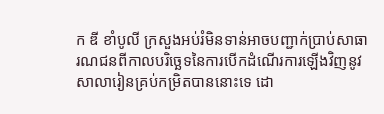ក ឌី ខាំបូលី ក្រសួងអប់រំមិនទាន់អាចបញ្ជាក់ប្រាប់សាធារណជនពីកាលបរិច្ឆេទនៃការបើកដំណើរការឡើងវិញនូវសាលារៀនគ្រប់កម្រិតបាននោះទេ ដោ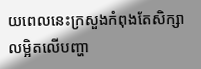យពេលនេះក្រសួងកំពុងតែសិក្សាលម្អិតលើបញ្ហា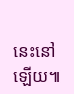នេះនៅឡើយ៕